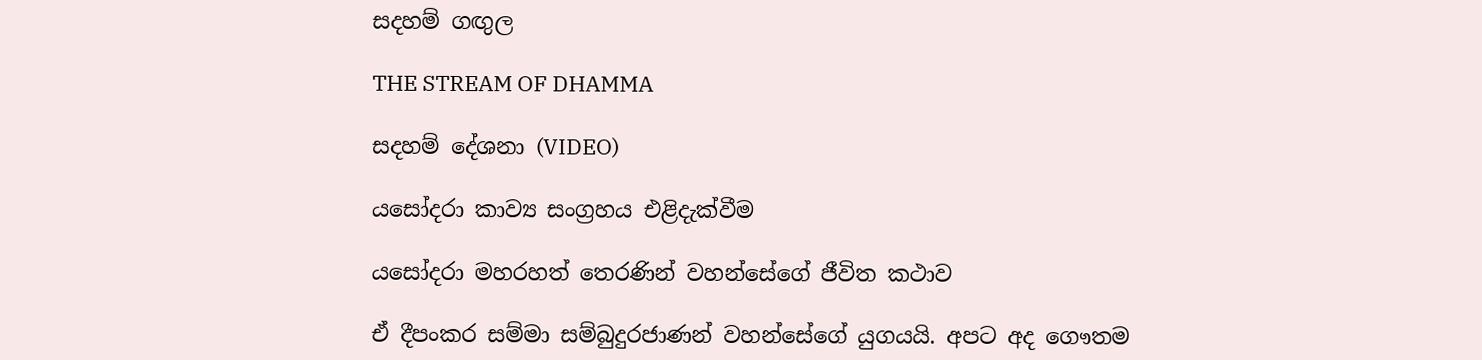සදහම් ගඟුල

THE STREAM OF DHAMMA

සදහම් දේශනා (VIDEO)

යසෝදරා කාව්‍ය සංග්‍රහය එළිදැක්වීම

යසෝදරා මහරහත් තෙරණින් වහන්සේගේ ජීවිත කථාව

ඒ දීපංකර සම්මා සම්බුදුරජාණන් වහන්සේගේ යුගයයි. අපට අද ගෞතම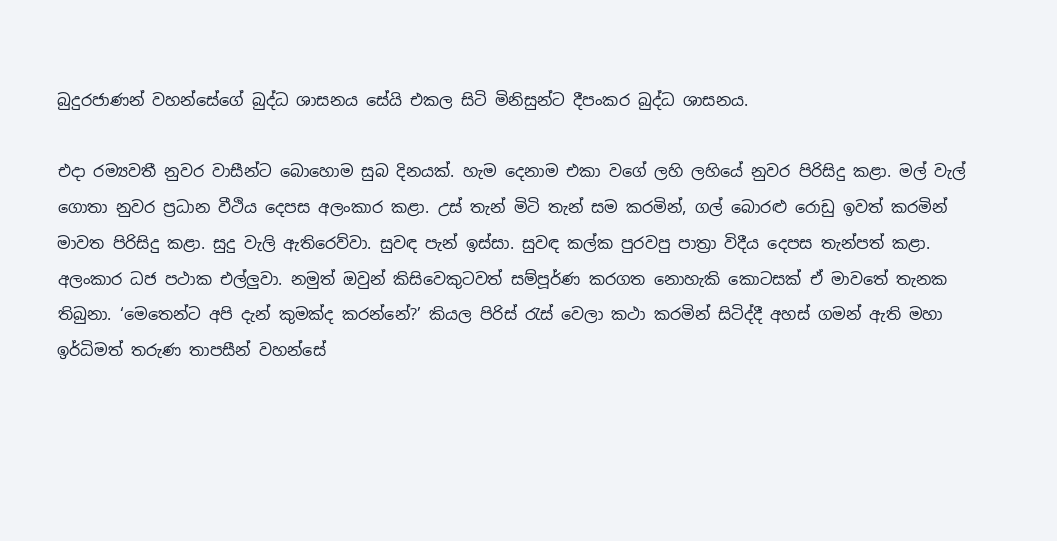බුදුරජාණන් වහන්සේගේ බුද්ධ ශාසනය සේයි එකල සිටි මිනිසුන්ට දීපංකර බුද්ධ ශාසනය.

එදා රම්‍යවතී නුවර වාසීන්ට බොහොම සුබ දිනයක්. හැම දෙනාම එකා වගේ ලහි ලහියේ නුවර පිරිසිදු කළා. මල් වැල් ගොතා නුවර ප්‍රධාන වීථිය දෙපස අලංකාර කළා. උස් තැන් මිටි තැන් සම කරමින්, ගල් බොරළු රොඩු ඉවත් කරමින් මාවත පිරිසිදු කළා. සුදු වැලි ඇතිරෙව්වා. සුවඳ පැන් ඉස්සා. සුවඳ කල්ක පුරවපු පාත්‍රා විදීය දෙපස තැන්පත් කළා. අලංකාර ධජ පථාක එල්ලුවා. නමුත් ඔවුන් කිසිවෙකුටවත් සම්පූර්ණ කරගත නොහැකි කොටසක් ඒ මාවතේ තැනක තිබුනා. ‘මෙතෙන්ට අපි දැන් කුමක්ද කරන්නේ?’ කියල පිරිස් රැස් වෙලා කථා කරමින් සිටිද්දී අහස් ගමන් ඇති මහා ඉර්ධිමත් තරුණ තාපසීන් වහන්සේ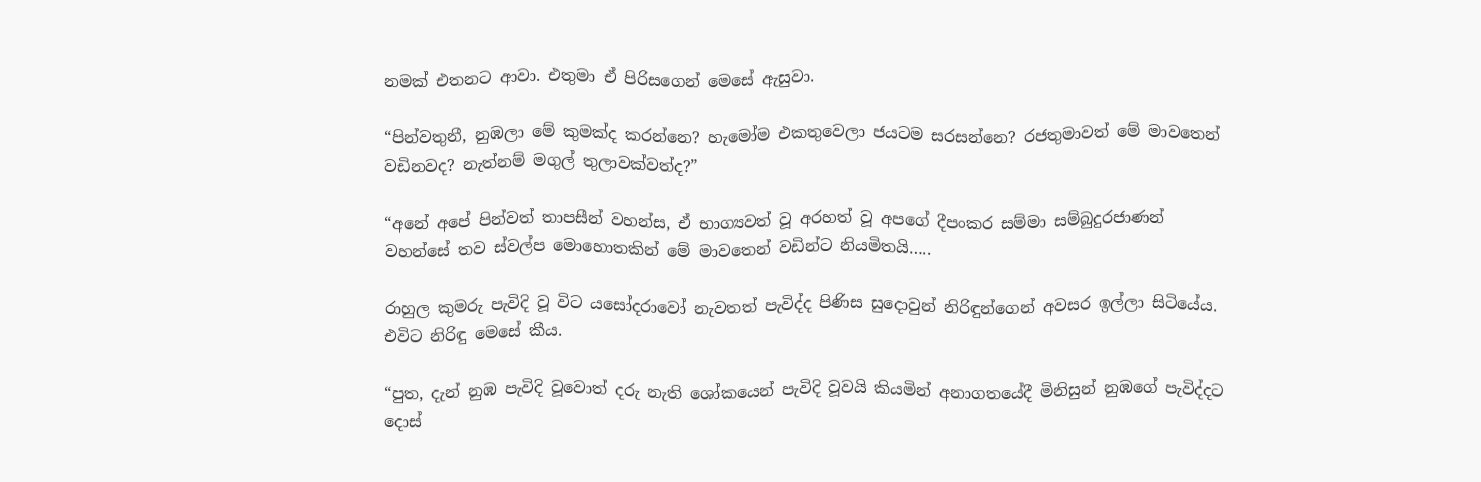නමක් එතනට ආවා. එතුමා ඒ පිරිසගෙන් මෙසේ ඇසුවා.

“පින්වතුනී, නුඹලා මේ කුමක්ද කරන්නෙ? හැමෝම එකතුවෙලා ජයටම සරසන්නෙ? රජතුමාවත් මේ මාවතෙන් වඩිනවද? නැත්නම් මගුල් තුලාවක්වත්ද?”

“අනේ අපේ පින්වත් තාපසීන් වහන්ස, ඒ භාග්‍යවත් වූ අරහත් වූ අපගේ දීපංකර සම්මා සම්බුදුරජාණන් වහන්සේ තව ස්වල්ප මොහොතකින් මේ මාවතෙන් වඩින්ට නියමිතයි…..

රාහුල කුමරු පැවිදි වූ විට යසෝදරාවෝ නැවතත් පැවිද්ද පිණිස සුදොවුන් නිරිඳුන්ගෙන් අවසර ඉල්ලා සිටියේය. එවිට නිරිඳු මෙසේ කීය.

“පුත, දැන් නුඹ පැවිදි වූවොත් දරු නැති ශෝකයෙන් පැවිදි වූවයි කියමින් අනාගතයේදී මිනිසුන් නුඹගේ පැවිද්දට දොස්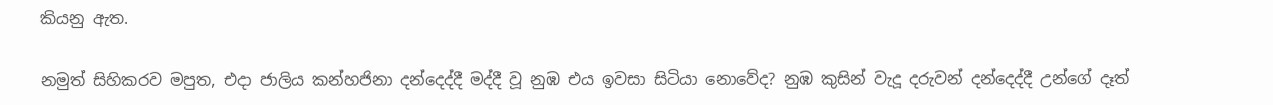කියනු ඇත.

නමුත් සිහිකරව මපුත, එදා ජාලිය කන්හජිනා දන්දෙද්දී මද්දී වූ නුඹ එය ඉවසා සිටියා නොවේද? නුඹ කුසින් වැදූ දරුවන් දන්දෙද්දී උන්ගේ දෑත්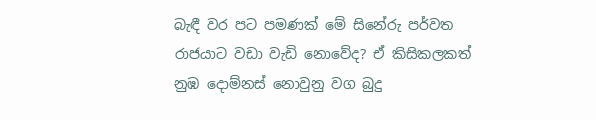බැඳී වර පට පමණක් මේ සිනේරු පර්වත රාජයාට වඩා වැඩි නොවේද? ඒ කිසිකලකත් නුඹ දොම්නස් නොවුනු වග බුදු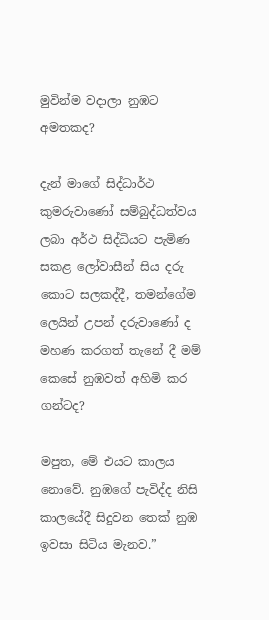මුවින්ම වදාලා නුඹට අමතකද?

දැන් මාගේ සිද්ධාර්ථ කුමරුවාණෝ සම්බුද්ධත්වය ලබා අර්ථ සිද්ධියට පැමිණ සකළ ලෝවාසීන් සිය දරු කොට සලකද්දී, තමන්ගේම ලෙයින් උපන් දරුවාණෝ ද මහණ කරගත් තැනේ දී මම් කෙසේ නුඹවත් අහිමි කර ගන්ටද?

මපුත, මේ එයට කාලය නොවේ. නුඹගේ පැවිද්ද නිසි කාලයේදී සිදුවන තෙක් නුඹ ඉවසා සිටිය මැනව.”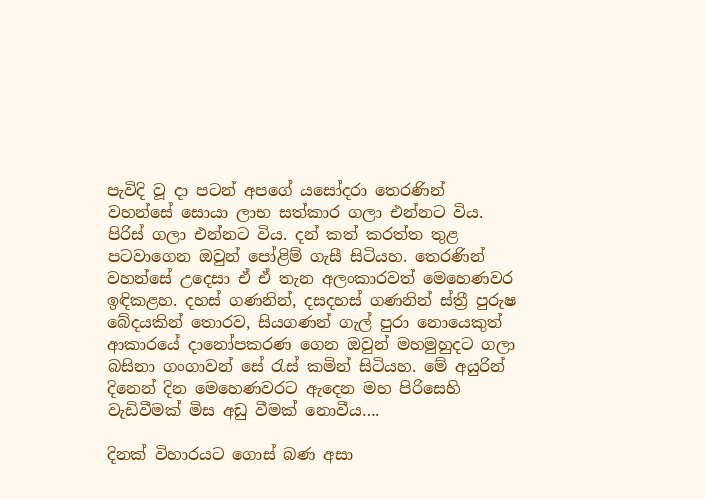පැවිදි වූ දා පටන් අපගේ යසෝදරා තෙරණින් වහන්සේ සොයා ලාභ සත්කාර ගලා එන්නට විය. පිරිස් ගලා එන්නට විය. දන් කත් කරත්ත තුළ පටවාගෙන ඔවුන් පෝළිම් ගැසී සිටියහ. තෙරණින් වහන්සේ උදෙසා ඒ ඒ තැන අලංකාරවත් මෙහෙණවර ඉඳිකළහ. දහස් ගණනින්, දසදහස් ගණනින් ස්ත්‍රී පුරුෂ බේදයකින් තොරව, සියගණන් ගැල් පුරා නොයෙකුත් ආකාරයේ දානෝපකරණ ගෙන ඔවුන් මහමුහුදට ගලා බසිනා ගංගාවන් සේ රැස් කමින් සිටියහ. මේ අයුරින් දිනෙන් දින මෙහෙණවරට ඇදෙන මහ පිරිසෙහි වැඩිවීමක් මිස අඩු වීමක් නොවීය….

දිනක් විහාරයට ගොස් බණ අසා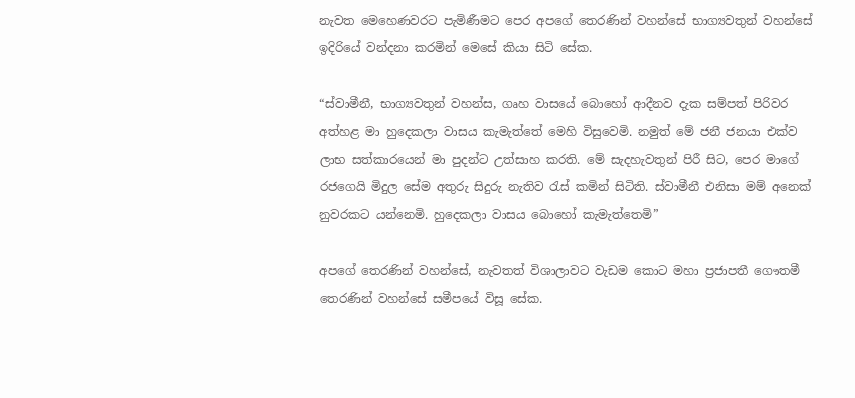නැවත මෙහෙණවරට පැමිණීමට පෙර අපගේ තෙරණින් වහන්සේ භාග්‍යවතුන් වහන්සේ ඉදිරියේ වන්දනා කරමින් මෙසේ කියා සිටි සේක.

“ස්වාමීනී, භාග්‍යවතුන් වහන්ස, ගෘහ වාසයේ බොහෝ ආදීනව දැක සම්පත් පිරිවර අත්හළ මා හුදෙකලා වාසය කැමැත්තේ මෙහි විසුවෙමි. නමුත් මේ ජනී ජනයා එක්ව ලාභ සත්කාරයෙන් මා පුදන්ට උත්සාහ කරති. මේ සැදහැවතුන් පිරී සිට, පෙර මාගේ රජගෙයි මිදුල සේම අතුරු සිදුරු නැතිව රැස් කමින් සිටිති. ස්වාමීනී එනිසා මම් අනෙක් නුවරකට යන්නෙමි. හුදෙකලා වාසය බොහෝ කැමැත්තෙමි”

අපගේ තෙරණින් වහන්සේ, නැවතත් විශාලාවට වැඩම කොට මහා ප්‍රජාපතී ගෞතමී තෙරණින් වහන්සේ සමීපයේ විසූ සේක.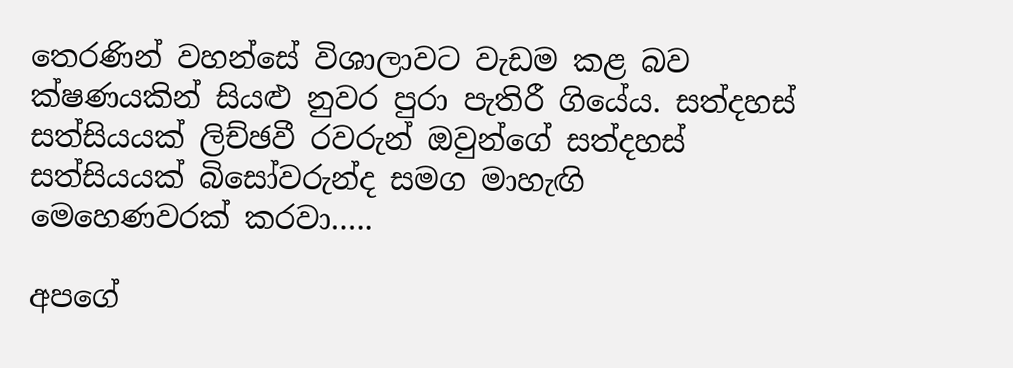තෙරණින් වහන්සේ විශාලාවට වැඩම කළ බව ක්ෂණයකින් සියළු නුවර පුරා පැතිරී ගියේය. සත්දහස් සත්සියයක් ලිච්ඡවී රවරුන් ඔවුන්ගේ සත්දහස් සත්සියයක් බිසෝවරුන්ද සමග මාහැඟි මෙහෙණවරක් කරවා…..

අපගේ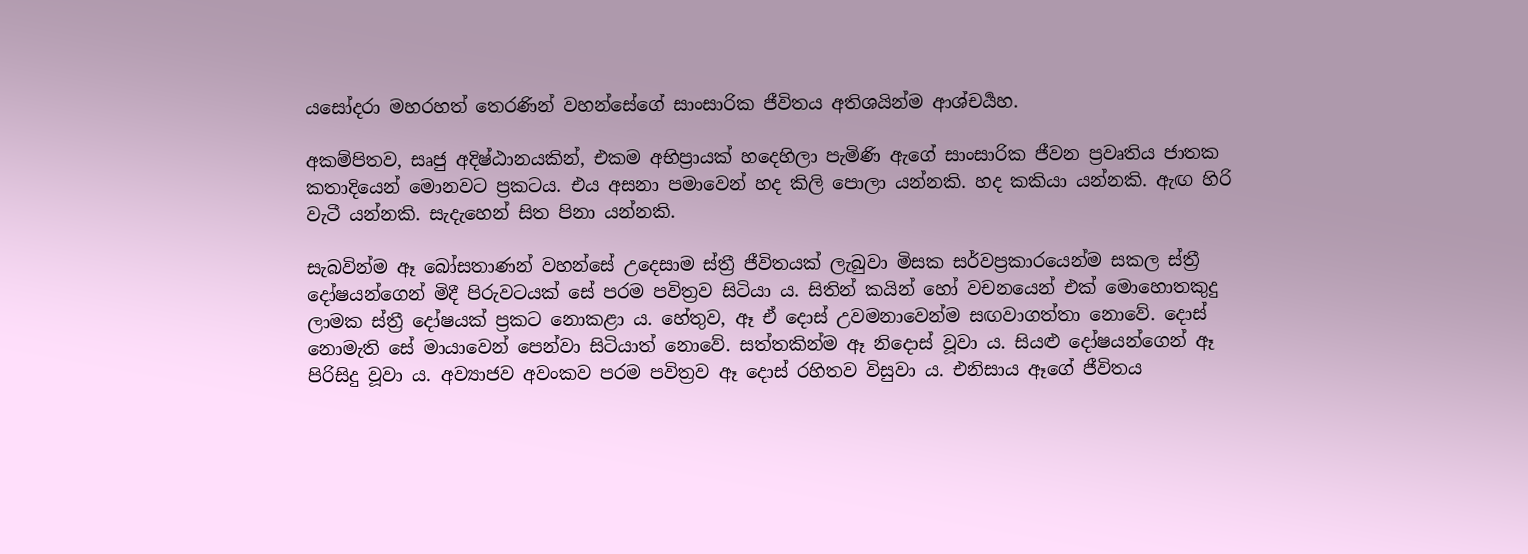යසෝදරා මහරහත් තෙරණින් වහන්සේගේ සාංසාරික ජීවිතය අතිශයින්ම ආශ්චර්‍යහ.

අකම්පිතව, සෘජු අදිෂ්ඨානයකින්, එකම අභිප්‍රායක් හදෙහිලා පැමිණි ඇගේ සාංසාරික ජීවන ප්‍රවෘතිය ජාතක කතාදියෙන් මොනවට ප්‍රකටය. එය අසනා පමාවෙන් හද කිලි පොලා යන්නකි. හද කකියා යන්නකි. ඇඟ හිරි වැටී යන්නකි. සැදැහෙන් සිත පිනා යන්නකි.

සැබවින්ම ඈ බෝසතාණන් වහන්සේ උදෙසාම ස්ත්‍රී ජීවිතයක් ලැබුවා මිසක සර්වප්‍රකාරයෙන්ම සකල ස්ත්‍රී දෝෂයන්ගෙන් මිදී පිරුවටයක් සේ පරම පවිත්‍රව සිටියා ය. සිතින් කයින් හෝ වචනයෙන් එක් මොහොතකුදු ලාමක ස්ත්‍රී දෝෂයක් ප්‍රකට නොකළා ය. හේතුව, ඈ ඒ දොස් උවමනාවෙන්ම සඟවාගත්තා නොවේ. දොස් නොමැති සේ මායාවෙන් පෙන්වා සිටියාත් නොවේ. සත්තකින්ම ඈ නිදොස් වූවා ය. සියළු දෝෂයන්ගෙන් ඈ පිරිසිදු වූවා ය. අව්‍යාජව අවංකව පරම පවිත්‍රව ඈ දොස් රහිතව විසුවා ය. එනිසාය ඈගේ ජීවිතය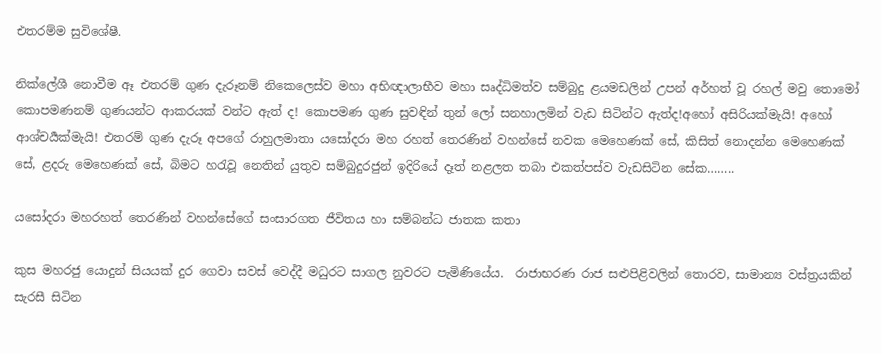එතරම්ම සුවිශේෂී.

නික්ලේශී නොවීම ඈ එතරම් ගුණ දැරූනම් නිකෙලෙස්ව මහා අභිඥාලාභීව මහා සෘද්ධිමත්ව සම්බුදු ළයමඩලින් උපන් අර්හත් වූ රහල් මවු තොමෝ කොපමණනම් ගුණයන්ට ආකරයක් වන්ට ඇත් ද! කොපමණ ගුණ සුවඳින් තුන් ලෝ සනහාලමින් වැඩ සිටින්ට ඇත්ද!අහෝ අසිරියක්මැයි! අහෝ ආශ්චර්‍යක්මැයි! එතරම් ගුණ දැරූ අපගේ රාහුලමාතා යසෝදරා මහ රහත් තෙරණින් වහන්සේ නවක මෙහෙණක් සේ, කිසිත් නොදන්න මෙහෙණක් සේ, ළදරු මෙහෙණක් සේ, බිමට හරැවූ නෙතින් යුතුව සම්බුදුරජුන් ඉදිරියේ දෑත් නළලත තබා එකත්පස්ව වැඩසිටින සේක……..

යසෝදරා මහරහත් තෙරණින් වහන්සේගේ සංසාරගත ජීවිතය හා සම්බන්ධ ජාතක කතා

කුස මහරජු යොදුන් සියයක් දුර ගෙවා සවස් වෙද්දී මධුරට සාගල නුවරට පැමිණියේය.  රාජාභරණ රාජ සළුපිළිවලින් තොරව, සාමාන්‍ය වස්ත්‍රයකින් සැරසී සිටින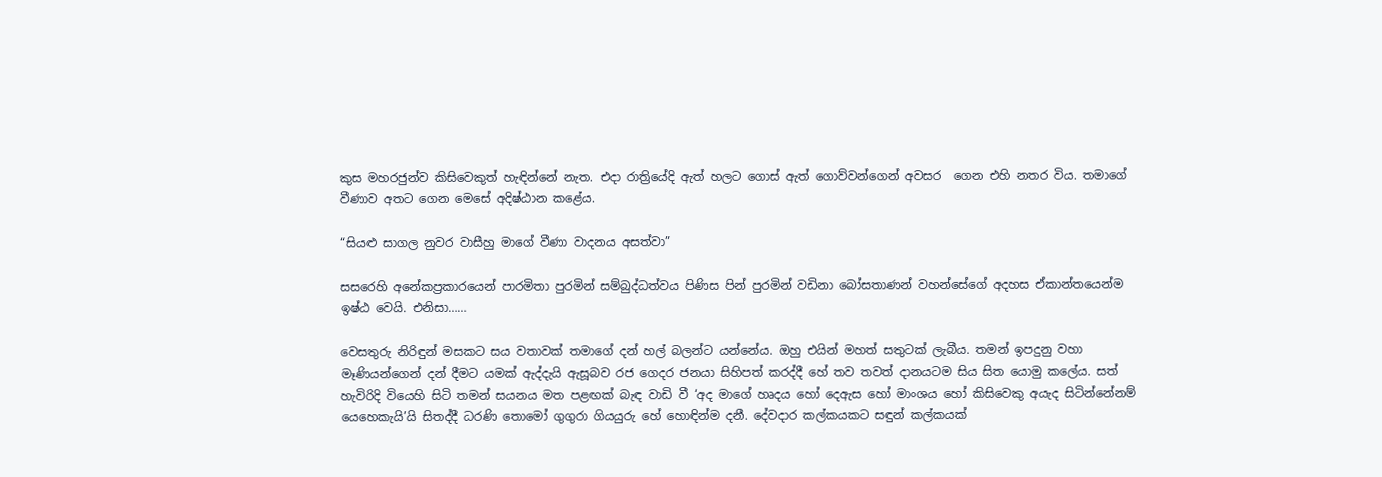කුස මහරජුන්ව කිසිවෙකුත් හැඳින්නේ නැත. එදා රාත්‍රියේදි ඇත් හලට ගොස් ඇත් ගොව්වන්ගෙන් අවසර  ගෙන එහි නතර විය. තමාගේ වීණාව අතට ගෙන මෙසේ අදිෂ්ඨාන කළේය.

“සියළු සාගල නුවර වාසීහු මාගේ වීණා වාදනය අසත්වා”

සසරෙහි අනේකප්‍රකාරයෙන් පාරමිතා පුරමින් සම්බුද්ධත්වය පිණිස පින් පුරමින් වඩිනා බෝසතාණන් වහන්සේගේ අදහස ඒකාන්තයෙන්ම ඉෂ්ඨ වෙයි. එනිසා……

වෙසතුරු නිරිඳුන් මසකට සය වතාවක් තමාගේ දන් හල් බලන්ට යන්නේය. ඔහු එයින් මහත් සතුටක් ලැබීය. තමන් ඉපදුනු වහා මෑණියන්ගෙන් දන් දීමට යමක් ඇද්දැයි ඇසූබව රජ ගෙදර ජනයා සිහිපත් කරද්දී හේ තව තවත් දානයටම සිය සිත යොමු කලේය. සත් හැවිරිදි වියෙහි සිටි තමන් සයනය මත පළඟක් බැඳ වාඩි වී ‘අද මාගේ හෘදය හෝ දෙඇස හෝ මාංශය හෝ කිසිවෙකු අයැද සිටින්නේනම් යෙහෙකැයි’යි සිතද්දී ධරණි තොමෝ ගුගුරා ගියයුරු හේ හොඳින්ම දනී. දේවදාර කල්කයකට සඳුන් කල්කයක්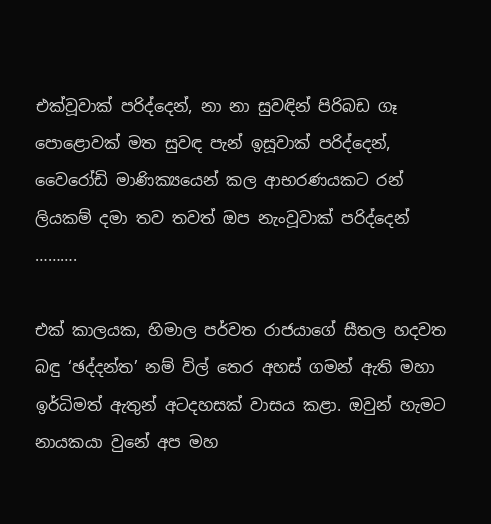එක්වූවාක් පරිද්දෙන්, නා නා සුවඳින් පිරිබඩ ගෑ පොළොවක් මත සුවඳ පැන් ඉසූවාක් පරිද්දෙන්, වෛරෝඩි මාණික්‍යයෙන් කල ආභරණයකට රන් ලියකම් දමා තව තවත් ඔප නැංවූවාක් පරිද්දෙන් ……….

එක් කාලයක, හිමාල පර්වත රාජයාගේ සීතල හදවත බඳු ‘ඡද්දන්ත’ නම් විල් තෙර අහස් ගමන් ඇති මහා ඉර්ධිමත් ඇතුන් අටදහසක් වාසය කළා. ඔවුන් හැමට නායකයා වුනේ අප මහ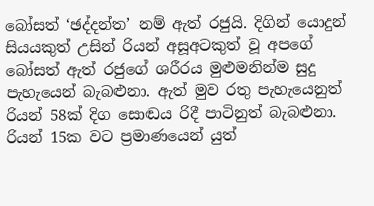බෝසත් ‘ඡද්දන්ත’ නම් ඇත් රජුයි. දිගින් යොදුන් සියයකුත් උසින් රියන් අසූඅටකුත් වූ අපගේ බෝසත් ඇත් රජුගේ ශරීරය මුළුමනින්ම සුදු පැහැයෙන් බැබළුනා. ඇත් මුව රතු පැහැයෙනුත් රියන් 58ක් දිග සොඬය රිදී පාටිනුත් බැබළුනා. රියන් 15ක වට ප්‍රමාණයෙන් යුත්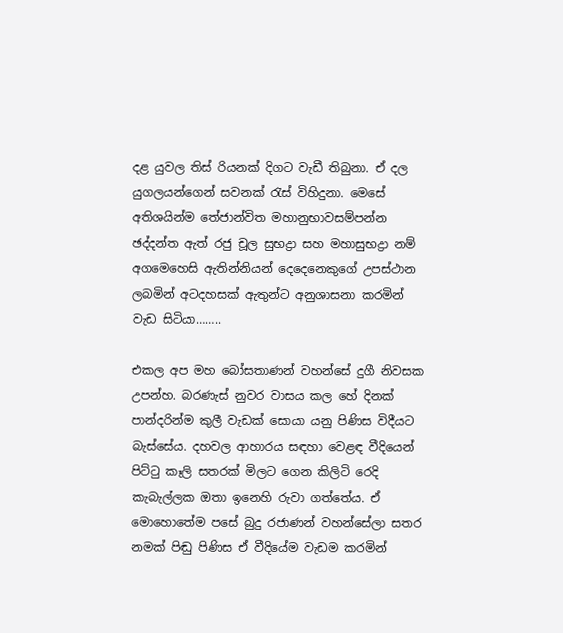දළ යුවල තිස් රියනක් දිගට වැඩී තිබුනා. ඒ දල යුගලයන්ගෙන් සවනක් රැස් විහිදුනා. මෙසේ අතිශයින්ම තේජාන්විත මහානුභාවසම්පන්න ඡද්දන්ත ඇත් රජු චූල සුභද්‍රා සහ මහාසුභද්‍රා නම් අගමෙහෙසි ඇතින්නියන් දෙදෙනෙකුගේ උපස්ථාන ලබමින් අටදහසක් ඇතුන්ට අනුශාසනා කරමින් වැඩ සිටියා……..

එකල අප මහ බෝසතාණන් වහන්සේ දුගී නිවසක උපන්හ. බරණැස් නුවර වාසය කල හේ දිනක් පාන්දරින්ම කුලී වැඩක් සොයා යනු පිණිස විදීයට බැස්සේය. දහවල ආහාරය සඳහා වෙළඳ වීදියෙන් පිට්ටු කෑලි සතරක් මිලට ගෙන කිලිටි රෙදි කැබැල්ලක ඔතා ඉනෙහි රුවා ගත්තේය. ඒ මොහොතේම පසේ බුදු රජාණන් වහන්සේලා සතර නමක් පිඬු පිණිස ඒ වීදියේම වැඩම කරමින්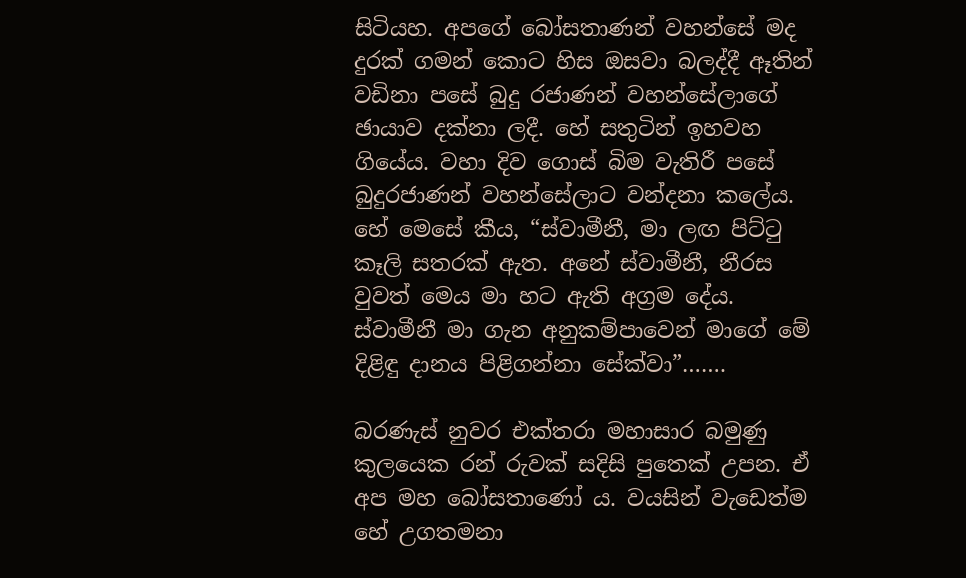සිටියහ. අපගේ බෝසතාණන් වහන්සේ මද දුරක් ගමන් කොට හිස ඔසවා බලද්දී ඈතින් වඩිනා පසේ බුදු රජාණන් වහන්සේලාගේ ඡායාව දක්නා ලදී. හේ සතුටින් ඉහවහ ගියේය. වහා දිව ගොස් බිම වැතිරී පසේ බුදුරජාණන් වහන්සේලාට වන්දනා කලේය. හේ මෙසේ කීය, “ස්වාමීනී, මා ලඟ පිට්ටු කෑලි සතරක් ඇත. අනේ ස්වාමීනී, නීරස වුවත් මෙය මා හට ඇති අග්‍රම දේය. ස්වාමීනී මා ගැන අනුකම්පාවෙන් මාගේ මේ දිළිඳු දානය පිළිගන්නා සේක්වා”…….

බරණැස් නුවර එක්තරා මහාසාර බමුණු කුලයෙක රන් රුවක් සදිසි පුතෙක් උපන. ඒ අප මහ බෝසතාණෝ ය. වයසින් වැඩෙත්ම හේ උගතමනා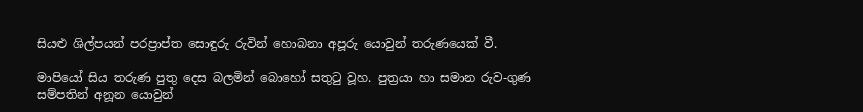සියළු ශිල්පයන් පරප්‍රාප්ත සොඳුරු රුවින් හොබනා අපූරු යොවුන් තරුණයෙක් වී.

මාපියෝ සිය තරුණ පුතු දෙස බලමින් බොහෝ සතුටු වූහ. පුත්‍රයා හා සමාන රුව-ගුණ සම්පතින් අනූන යොවුන්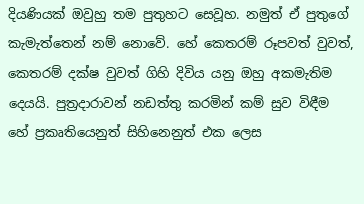දියණියක් ඔවුහු තම පුතුහට සෙවූහ. නමුත් ඒ පුතුගේ කැමැත්තෙන් නම් නොවේ. හේ කෙතරම් රූපවත් වුවත්, කෙතරම් දක්ෂ වුවත් ගිහි දිවිය යනු ඔහු අකමැතිම දෙයයි. පුත්‍රදාරාවන් නඩත්තු කරමින් කම් සුව විඳීම හේ ප්‍රකෘතියෙනුත් සිහිනෙනුත් එක ලෙස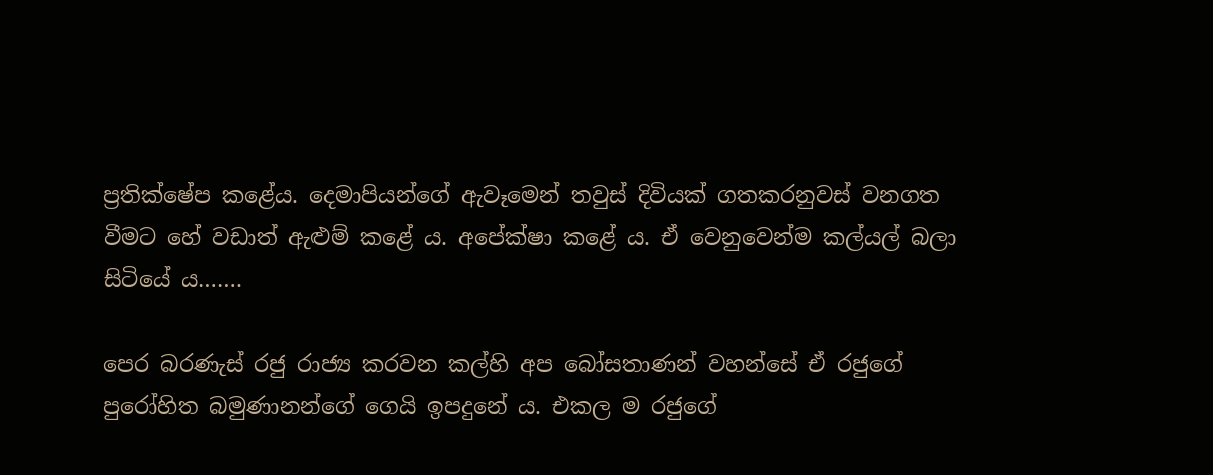ප්‍රතික්ෂේප කළේය. දෙමාපියන්ගේ ඇවෑමෙන් තවුස් දිවියක් ගතකරනුවස් වනගත වීමට හේ වඩාත් ඇළුම් කළේ ය. අපේක්ෂා කළේ ය. ඒ වෙනුවෙන්ම කල්යල් බලා සිටියේ ය…….

පෙර බරණැස් රජු රාජ්‍ය කරවන කල්හි අප බෝසතාණන් වහන්සේ ඒ රජුගේ පුරෝහිත බමුණානන්ගේ ගෙයි ඉපදුනේ ය. එකල ම රජුගේ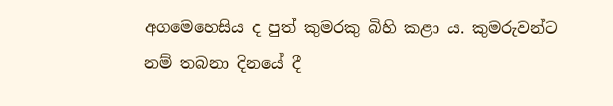අගමෙහෙසිය ද පුත් කුමරකු බිහි කළා ය. කුමරුවන්ට නම් තබනා දිනයේ දී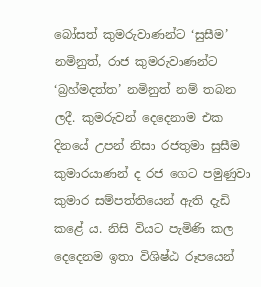බෝසත් කුමරුවාණන්ට ‘සුසීම’ නමිනුත්, රාජ කුමරුවාණන්ට ‘බ්‍රහ්මදත්ත’ නමිනුත් නම් තබන ලදී. කුමරුවන් දෙදෙනාම එක දිනයේ උපන් නිසා රජතුමා සුසීම කුමාරයාණන් ද රජ ගෙට පමුණුවා කුමාර සම්පත්තියෙන් ඇති දැඩි කළේ ය. නිසි වියට පැමිණි කල දෙදෙනම ඉතා විශිෂ්ඨ රූපයෙන්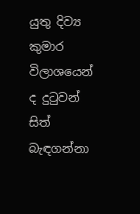යුතු දිව්‍ය කුමාර විලාශයෙන් ද දුටුවන් සිත් බැඳගන්නා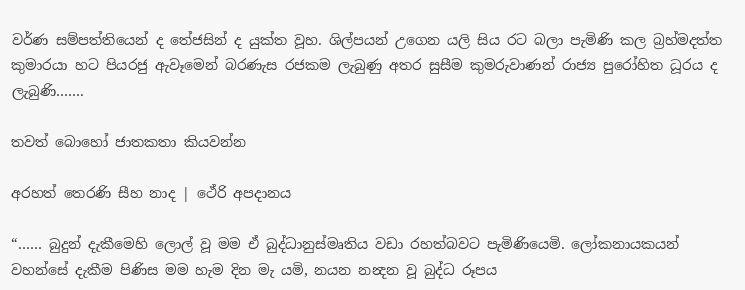වර්ණ සම්පත්තියෙන් ද තේජසින් ද යුක්ත වූහ. ශිල්පයන් උගෙන යලි සිය රට බලා පැමිණි කල බ්‍රහ්මදත්ත කුමාරයා හට පියරජු ඇවෑමෙන් බරණැස රජකම ලැබුණු අතර සුසීම කුමරුවාණන් රාජ්‍ය පුරෝහිත ධූරය ද ලැබුණි…….

තවත් බොහෝ ජාතකතා කියවන්න

අරහත් තෙරණි සීහ නාද | ථේරි අපදානය

“…… බුදුන් දැකීමෙහි ලොල් වූ මම ඒ බුද්ධානුස්මෘතිය වඩා රහත්බවට පැමිණියෙමි. ලෝකනායකයන් වහන්සේ දැකීම පිණිස මම හැම දින මැ යමි, නයන නන්‍දන වූ බුද්ධ රූපය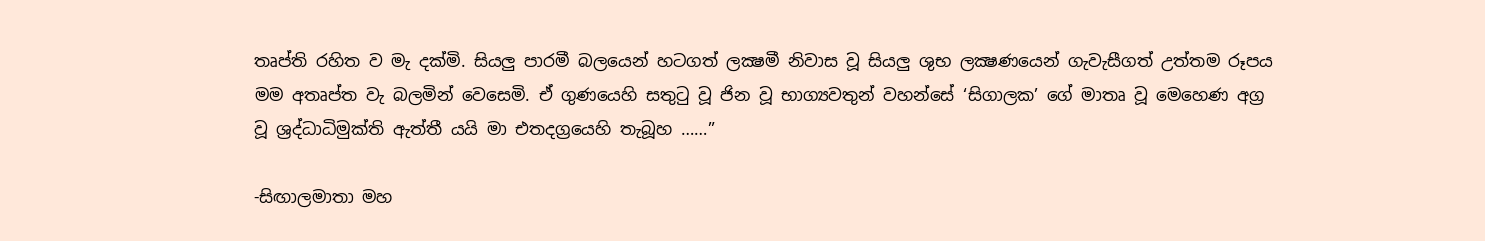තෘප්ති රහිත ව මැ දක්මි. සියලු පාරමී බලයෙන් හටගත් ලක්‍ෂමී නිවාස වූ සියලු ශුභ ලක්‍ෂණයෙන් ගැවැසීගත් උත්තම රූපය මම අතෘප්ත වැ බලමින් වෙසෙමි. ඒ ගුණයෙහි සතුටු වූ ජින වූ භාග්‍යවතුන් වහන්සේ ‘සිගාලක’ ගේ මාතෘ වූ මෙහෙණ අග්‍ර වූ ශ්‍රද්ධාධිමුක්ති ඇත්තී යයි මා එතදග්‍රයෙහි තැබූහ ……”

-සිඟාලමාතා මහ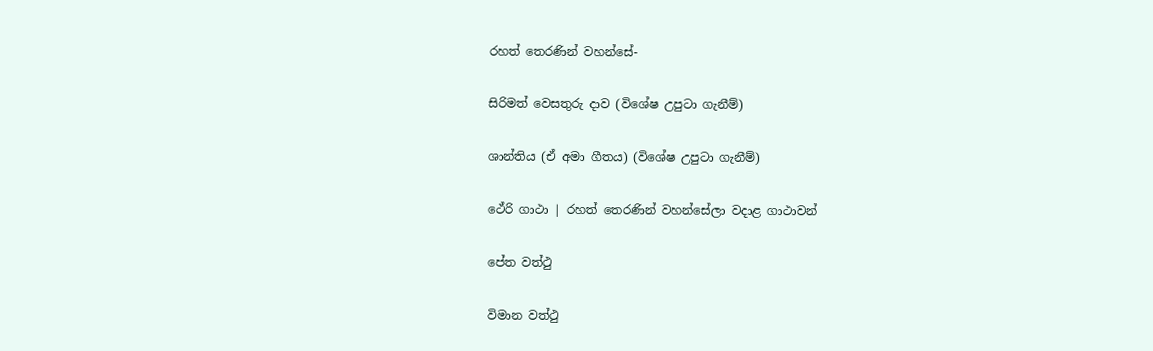රහත් තෙරණින් වහන්සේ-

සිරිමත් වෙසතුරු දාව (විශේෂ උපුටා ගැනීම්)

ශාන්තිය (ඒ අමා ගීතය) (විශේෂ උපුටා ගැනීම්)

ථේරි ගාථා | රහත් තෙරණින් වහන්සේලා වදාළ ගාථාවන්

පේත වත්ථු

විමාන වත්ථු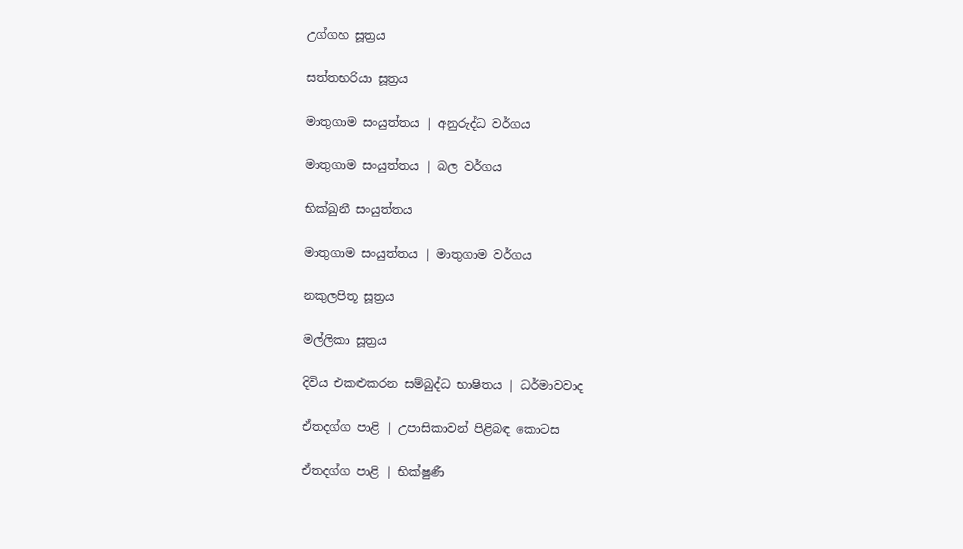උග්ගහ සූත්‍රය

සත්තභරියා සූත්‍රය

මාතුගාම සංයුත්තය | අනුරුද්ධ වර්ගය

මාතුගාම සංයුත්තය | බල වර්ගය

භික්ඛුනී සංයුත්තය

මාතුගාම සංයුත්තය | මාතුගාම වර්ගය

නකුලපිතූ සූත්‍රය

මල්ලිකා සූත්‍රය

දිවිය එකළුකරන සම්බුද්ධ භාෂිතය | ධර්මාවවාද

ඒතදග්ග පාළි | උපාසිකාවන් පිළිබඳ කොටස

ඒතදග්ග පාළි | භික්ෂුණී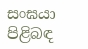සංඝයා පිළිබඳ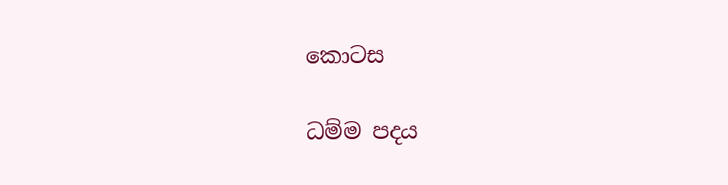කොටස

ධම්ම පදය